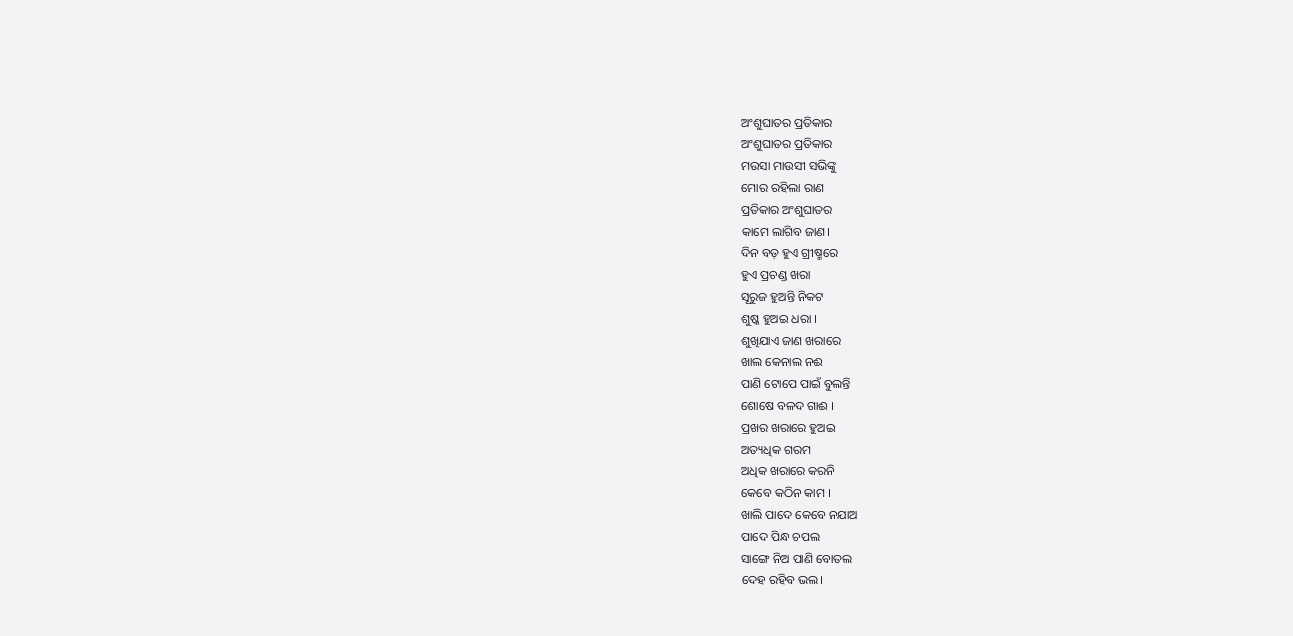ଅଂଶୁଘାତର ପ୍ରତିକାର
ଅଂଶୁଘାତର ପ୍ରତିକାର
ମଉସା ମାଉସୀ ସଭିଙ୍କୁ
ମୋର ରହିଲା ରାଣ
ପ୍ରତିକାର ଅଂଶୁଘାତର
କାମେ ଲାଗିବ ଜାଣ।
ଦିନ ବଡ଼ ହୁଏ ଗ୍ରୀଷ୍ମରେ
ହୁଏ ପ୍ରଚଣ୍ଡ ଖରା
ସୂରୁଜ ହୁଅନ୍ତି ନିକଟ
ଶୁଷ୍କ ହୁଅଇ ଧରା ।
ଶୁଖିଯାଏ ଜାଣ ଖରାରେ
ଖାଲ କେନାଲ ନଈ
ପାଣି ଟୋପେ ପାଇଁ ବୁଲନ୍ତି
ଶୋଷେ ବଳଦ ଗାଈ ।
ପ୍ରଖର ଖରାରେ ହୁଅଇ
ଅତ୍ୟଧିକ ଗରମ
ଅଧିକ ଖରାରେ କରନି
କେବେ କଠିନ କାମ ।
ଖାଲି ପାଦେ କେବେ ନଯାଅ
ପାଦେ ପିନ୍ଧ ଚପଲ
ସାଙ୍ଗେ ନିଅ ପାଣି ବୋତଲ
ଦେହ ରହିବ ଭଲ।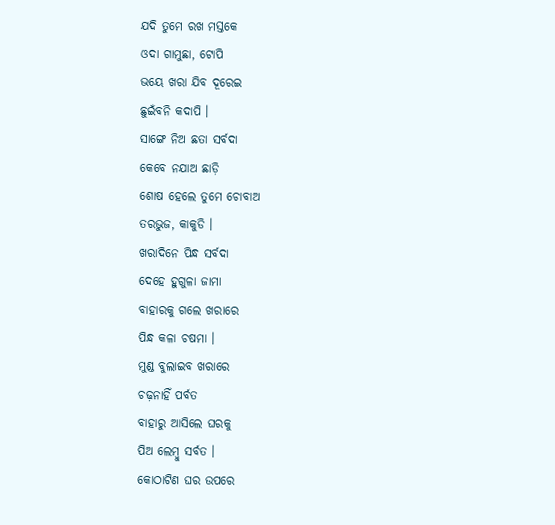ଯଦି ତୁମେ ରଖ ମସ୍ତକେ
ଓଦା ଗାମୁଛା, ଟୋପି
ଭୟେ ଖରା ଯିବ ଦୂରେଇ
ଛୁଇଁବନି କଦାପି ।
ସାଙ୍ଗେ ନିଅ ଛତା ସର୍ବଦା
କେବେ ନଯାଅ ଛାଡ଼ି
ଶୋଷ ହେଲେ ତୁମେ ଚୋବାଅ
ତରଭୁଜ, କାକୁଡି ।
ଖରାଦିନେ ପିନ୍ଧ ସର୍ବଦା
ଦେହେ ହୁଗୁଳା ଜାମା
ବାହାରକୁ ଗଲେ ଖରାରେ
ପିନ୍ଧ କଳା ଚଷମା ।
ମୁଣ୍ଡ ବୁଲାଇବ ଖରାରେ
ଚଢ଼ନାହିଁ ପର୍ବତ
ବାହାରୁ ଆସିଲେ ଘରକୁ
ପିଅ ଲେମ୍ବୁ ସର୍ବତ ।
କୋଠାଟିଣ ଘର ଉପରେ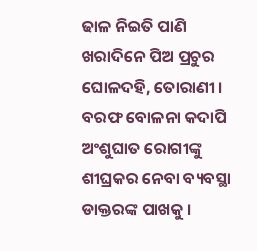ଢାଳ ନିଇତି ପାଣି
ଖରାଦିନେ ପିଅ ପ୍ରଚୁର
ଘୋଳଦହି, ତୋରାଣୀ ।
ବରଫ ବୋଳନା କଦାପି
ଅଂଶୁଘାତ ରୋଗୀଙ୍କୁ
ଶୀଘ୍ରକର ନେବା ବ୍ୟବସ୍ଥା
ଡାକ୍ତରଙ୍କ ପାଖକୁ ।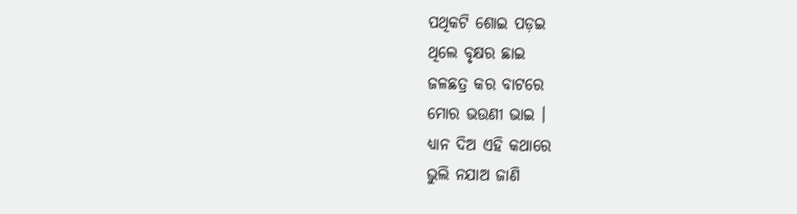ପଥିକଟି ଶୋଇ ପଡ଼ଇ
ଥିଲେ ବୃକ୍ଷର ଛାଇ
ଜଳଛତ୍ର କର ବାଟରେ
ମୋର ଭଉଣୀ ଭାଇ ।
ଧ୍ୟାନ ଦିଅ ଏହି କଥାରେ
ଭୁଲି ନଯାଅ ଜାଣି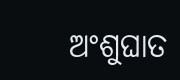ଅଂଶୁଘାତ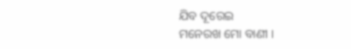ଯିବ ଦୂରେଇ
ମନେରଖ ମୋ ବାଣୀ ।